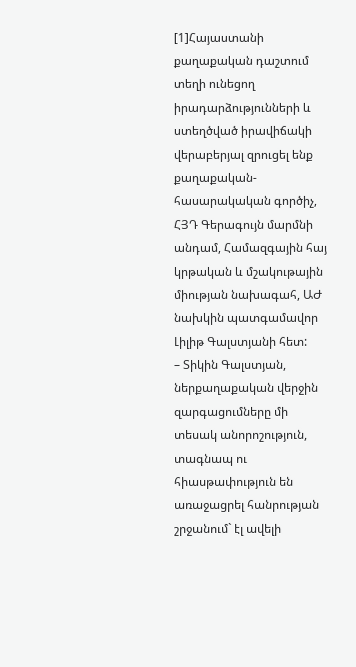[1]Հայաստանի քաղաքական դաշտում տեղի ունեցող իրադարձությունների և ստեղծված իրավիճակի վերաբերյալ զրուցել ենք քաղաքական-հասարակական գործիչ, ՀՅԴ Գերագույն մարմնի անդամ, Համազգային հայ կրթական և մշակութային միության նախագահ, ԱԺ նախկին պատգամավոր Լիլիթ Գալստյանի հետ:
– Տիկին Գալստյան, ներքաղաքական վերջին զարգացումները մի տեսակ անորոշություն, տագնապ ու հիասթափություն են առաջացրել հանրության շրջանում` էլ ավելի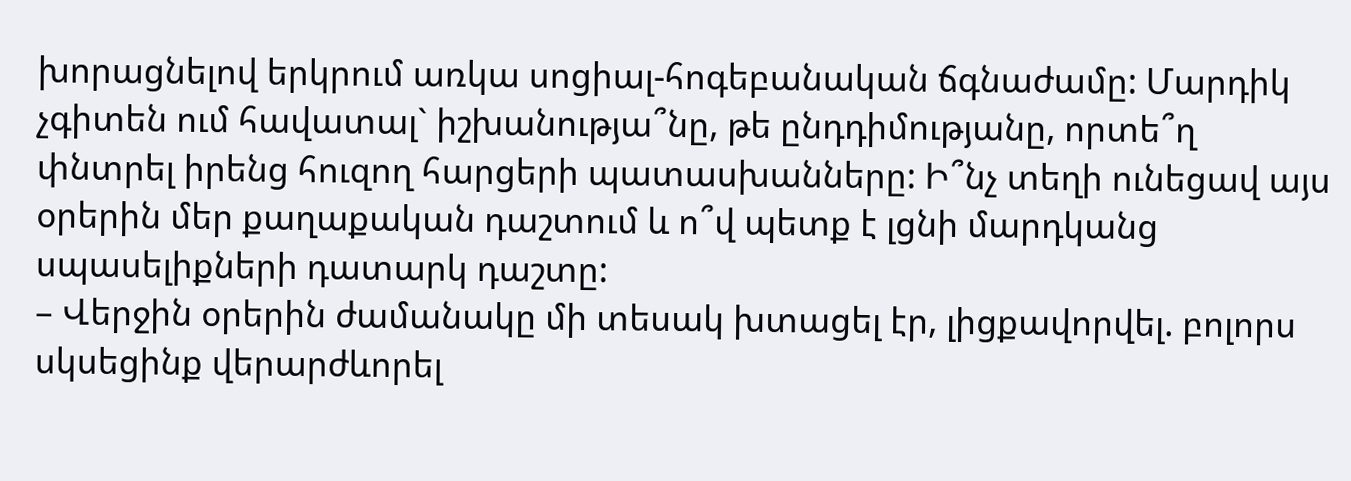խորացնելով երկրում առկա սոցիալ-հոգեբանական ճգնաժամը: Մարդիկ չգիտեն ում հավատալ` իշխանությա՞նը, թե ընդդիմությանը, որտե՞ղ փնտրել իրենց հուզող հարցերի պատասխանները: Ի՞նչ տեղի ունեցավ այս օրերին մեր քաղաքական դաշտում և ո՞վ պետք է լցնի մարդկանց սպասելիքների դատարկ դաշտը:
– Վերջին օրերին ժամանակը մի տեսակ խտացել էր, լիցքավորվել. բոլորս սկսեցինք վերարժևորել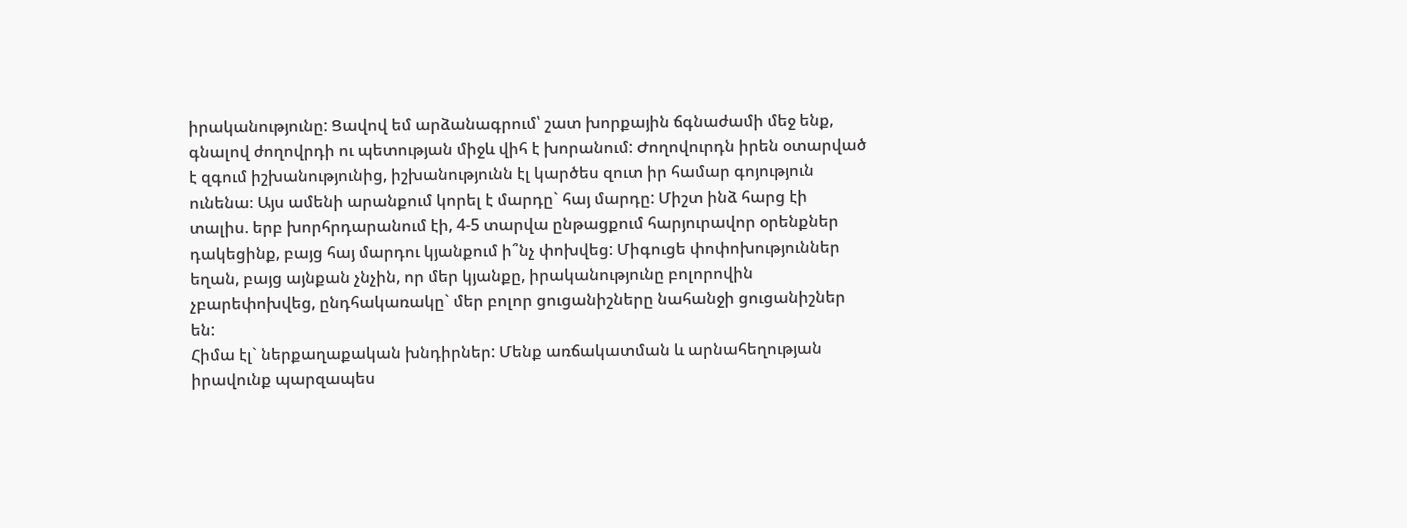իրականությունը: Ցավով եմ արձանագրում՝ շատ խորքային ճգնաժամի մեջ ենք, գնալով ժողովրդի ու պետության միջև վիհ է խորանում: Ժողովուրդն իրեն օտարված է զգում իշխանությունից, իշխանությունն էլ կարծես զուտ իր համար գոյություն ունենա։ Այս ամենի արանքում կորել է մարդը` հայ մարդը: Միշտ ինձ հարց էի տալիս. երբ խորհրդարանում էի, 4-5 տարվա ընթացքում հարյուրավոր օրենքներ դակեցինք, բայց հայ մարդու կյանքում ի՞նչ փոխվեց: Միգուցե փոփոխություններ եղան, բայց այնքան չնչին, որ մեր կյանքը, իրականությունը բոլորովին չբարեփոխվեց, ընդհակառակը` մեր բոլոր ցուցանիշները նահանջի ցուցանիշներ են:
Հիմա էլ` ներքաղաքական խնդիրներ: Մենք առճակատման և արնահեղության իրավունք պարզապես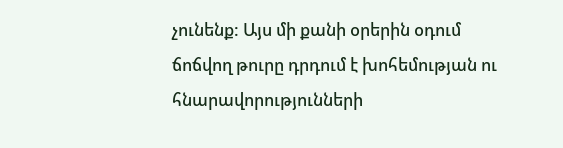չունենք: Այս մի քանի օրերին օդում ճոճվող թուրը դրդում է խոհեմության ու հնարավորությունների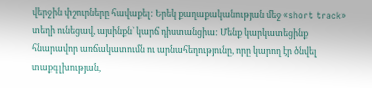վերջին փշուրները հավաքել: Երեկ քաղաքականության մեջ «short track» տեղի ունեցավ, այսինքն` կարճ դիստանցիա: Մենք կարկատեցինք հնարավոր առճակատումն ու արնահեղությունը, որը կարող էր ծնվել տաքգլխության,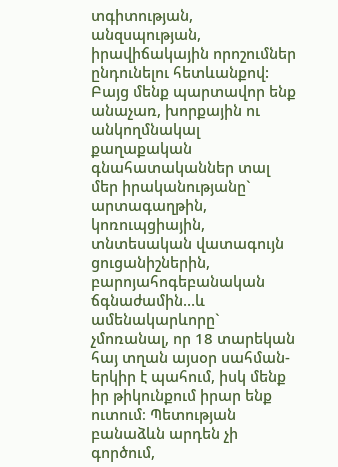տգիտության, անզսպության, իրավիճակային որոշումներ ընդունելու հետևանքով: Բայց մենք պարտավոր ենք անաչառ, խորքային ու անկողմնակալ քաղաքական գնահատականներ տալ մեր իրականությանը` արտագաղթին, կոռուպցիային, տնտեսական վատագույն ցուցանիշներին, բարոյահոգեբանական ճգնաժամին…և ամենակարևորը` չմոռանալ, որ 18 տարեկան հայ տղան այսօր սահման-երկիր է պահում, իսկ մենք իր թիկունքում իրար ենք ուտում։ Պետության բանաձևն արդեն չի գործում,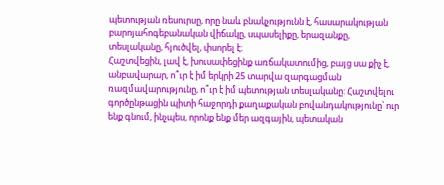պետության ռեսուրսը, որը նաև բնակչությունն է, հասարակության բարոյահոգեբանական վիճակը, սպասելիքը, երազանքը, տեսլականը, հյուծվել, փսորել է։
Հաշտվեցին, լավ է, խուսափեցինք առճակատումից, բայց սա քիչ է, անբավարար, ո՞ւր է իմ երկրի 25 տարվա զարգացման ռազմավարությունը, ո՞ւր է իմ պետության տեսլականը: Հաշտվելու գործընթացին պիտի հաջորդի քաղաքական բովանդակությունը՝ ուր ենք գնում, ինչպես, որոնք ենք մեր ազգային, պետական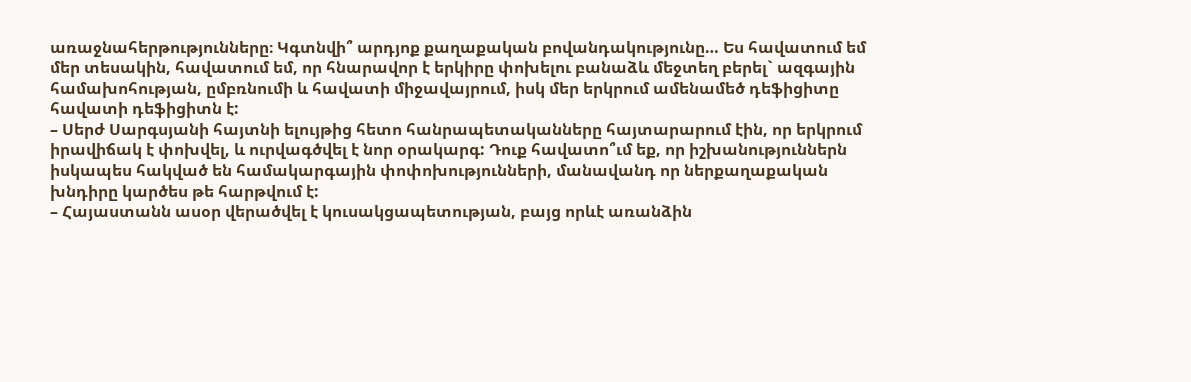առաջնահերթությունները։ Կգտնվի՞ արդյոք քաղաքական բովանդակությունը… Ես հավատում եմ մեր տեսակին, հավատում եմ, որ հնարավոր է երկիրը փոխելու բանաձև մեջտեղ բերել` ազգային համախոհության, ըմբռնումի և հավատի միջավայրում, իսկ մեր երկրում ամենամեծ դեֆիցիտը հավատի դեֆիցիտն է:
– Սերժ Սարգսյանի հայտնի ելույթից հետո հանրապետականները հայտարարում էին, որ երկրում իրավիճակ է փոխվել, և ուրվագծվել է նոր օրակարգ: Դուք հավատո՞ւմ եք, որ իշխանություններն իսկապես հակված են համակարգային փոփոխությունների, մանավանդ որ ներքաղաքական խնդիրը կարծես թե հարթվում է:
– Հայաստանն ասօր վերածվել է կուսակցապետության, բայց որևէ առանձին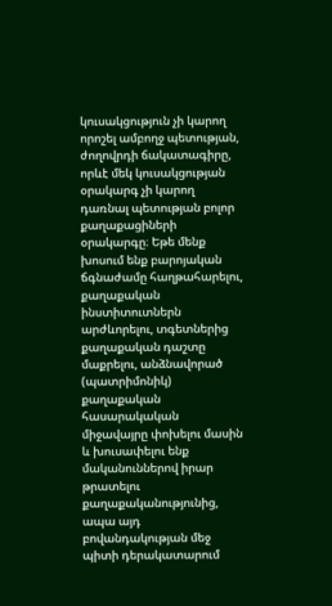կուսակցություն չի կարող որոշել ամբողջ պետության, ժողովրդի ճակատագիրը, որևէ մեկ կուսակցության օրակարգ չի կարող դառնալ պետության բոլոր քաղաքացիների օրակարգը։ Եթե մենք խոսում ենք բարոյական ճգնաժամը հաղթահարելու, քաղաքական ինստիտուտներն արժևորելու, տգետներից քաղաքական դաշտը մաքրելու, անձնավորած (պատրիմոնիկ) քաղաքական հասարակական միջավայրը փոխելու մասին և խուսափելու ենք մականուններով իրար թրատելու քաղաքականությունից, ապա այդ բովանդակության մեջ պիտի դերակատարում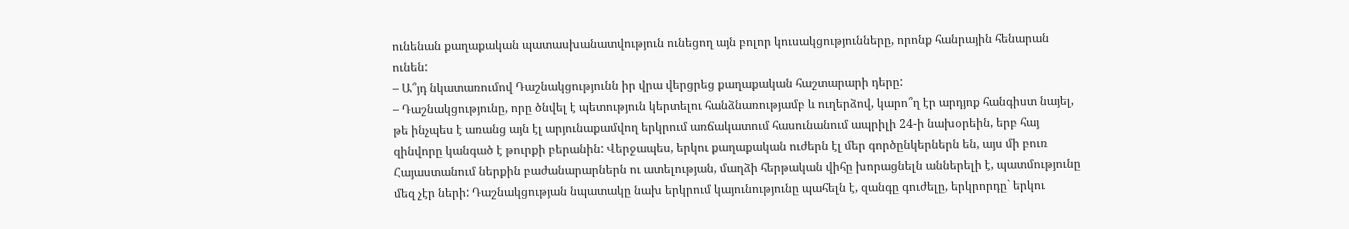ունենան քաղաքական պատասխանատվություն ունեցող այն բոլոր կուսակցությունները, որոնք հանրային հենարան ունեն:
– Ա՞յդ նկատառումով Դաշնակցությունն իր վրա վերցրեց քաղաքական հաշտարարի դերը:
– Դաշնակցությունը, որը ծնվել է պետություն կերտելու հանձնառությամբ և ուղերձով, կարո՞ղ էր արդյոք հանգիստ նայել, թե ինչպես է առանց այն էլ արյունաքամվող երկրում առճակատում հասունանում ապրիլի 24-ի նախօրեին, երբ հայ զինվորը կանգած է թուրքի բերանին: Վերջապես, երկու քաղաքական ուժերն էլ մեր գործընկերներն են, այս մի բուռ Հայաստանում ներքին բաժանարարներն ու ատելության, մաղձի հերթական վիհը խորացնելն աններելի է, պատմությունը մեզ չէր ների: Դաշնակցության նպատակը նախ երկրում կայունությունը պահելն է, զանգը գուժելը, երկրորդը` երկու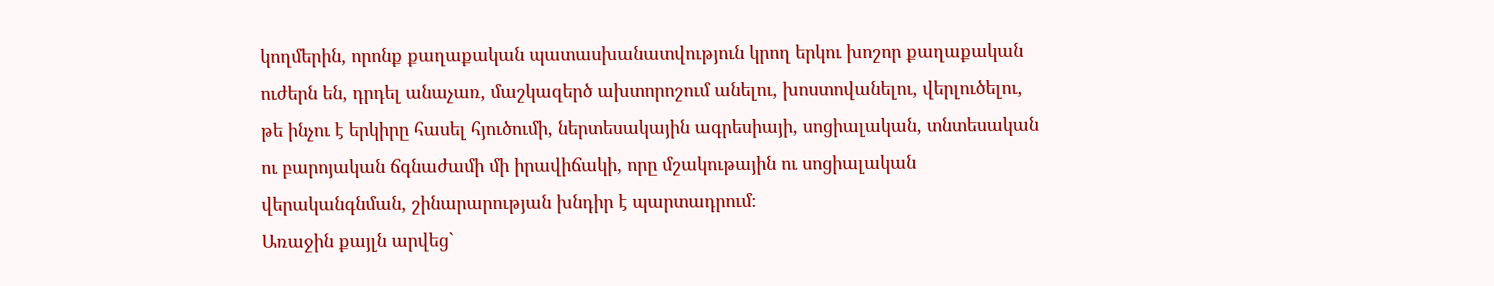կողմերին, որոնք քաղաքական պատասխանատվություն կրող երկու խոշոր քաղաքական ուժերն են, դրդել անաչառ, մաշկազերծ ախտորոշում անելու, խոստովանելու, վերլուծելու, թե ինչու է երկիրը հասել հյուծումի, ներտեսակային ագրեսիայի, սոցիալական, տնտեսական ու բարոյական ճգնաժամի մի իրավիճակի, որը մշակութային ու սոցիալական վերականգնման, շինարարության խնդիր է պարտադրում։
Առաջին քայլն արվեց`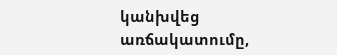կանխվեց առճակատումը,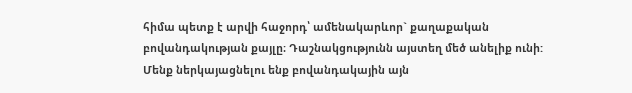հիմա պետք է արվի հաջորդ՝ ամենակարևոր` քաղաքական բովանդակության քայլը։ Դաշնակցությունն այստեղ մեծ անելիք ունի: Մենք ներկայացնելու ենք բովանդակային այն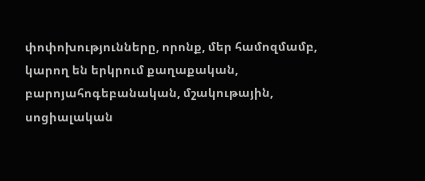փոփոխությունները, որոնք, մեր համոզմամբ, կարող են երկրում քաղաքական, բարոյահոգեբանական, մշակութային, սոցիալական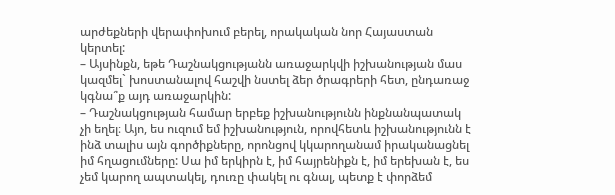արժեքների վերափոխում բերել, որակական նոր Հայաստան կերտել:
– Այսինքն, եթե Դաշնակցությանն առաջարկվի իշխանության մաս կազմել` խոստանալով հաշվի նստել ձեր ծրագրերի հետ, ընդառաջ կգնա՞ք այդ առաջարկին:
– Դաշնակցության համար երբեք իշխանությունն ինքնանպատակ չի եղել։ Այո, ես ուզում եմ իշխանություն, որովհետև իշխանությունն է ինձ տալիս այն գործիքները, որոնցով կկարողանամ իրականացնել իմ հղացումները: Սա իմ երկիրն է, իմ հայրենիքն է, իմ երեխան է, ես չեմ կարող ապտակել, դուռը փակել ու գնալ, պետք է փորձեմ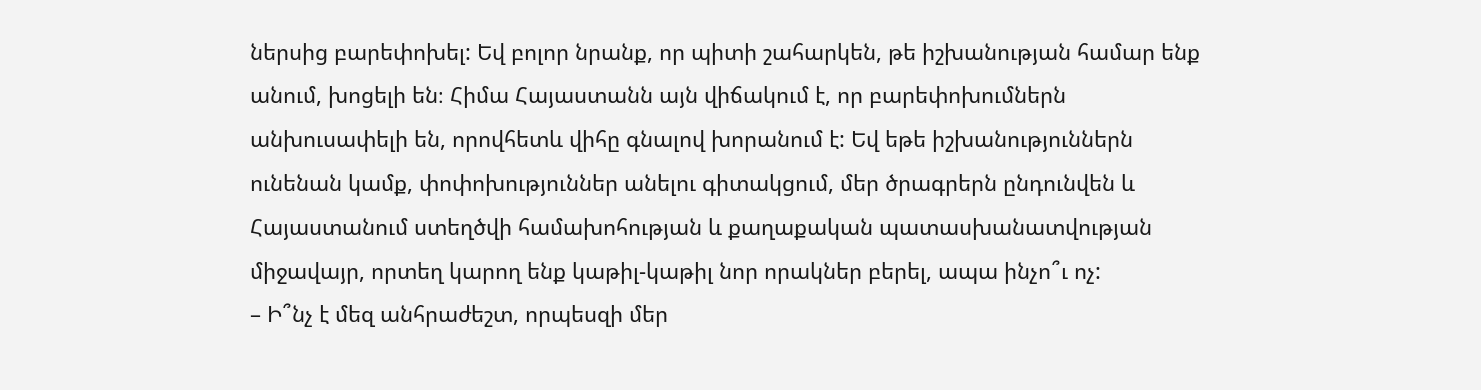ներսից բարեփոխել: Եվ բոլոր նրանք, որ պիտի շահարկեն, թե իշխանության համար ենք անում, խոցելի են։ Հիմա Հայաստանն այն վիճակում է, որ բարեփոխումներն անխուսափելի են, որովհետև վիհը գնալով խորանում է: Եվ եթե իշխանություններն ունենան կամք, փոփոխություններ անելու գիտակցում, մեր ծրագրերն ընդունվեն և Հայաստանում ստեղծվի համախոհության և քաղաքական պատասխանատվության միջավայր, որտեղ կարող ենք կաթիլ-կաթիլ նոր որակներ բերել, ապա ինչո՞ւ ոչ:
– Ի՞նչ է մեզ անհրաժեշտ, որպեսզի մեր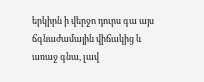երկիրն ի վերջո դուրս գա այս ճգնաժամային վիճակից և առաջ գնա, լավ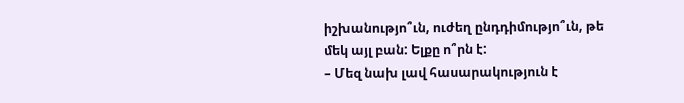իշխանությո՞ւն, ուժեղ ընդդիմությո՞ւն, թե մեկ այլ բան: Ելքը ո՞րն է:
– Մեզ նախ լավ հասարակություն է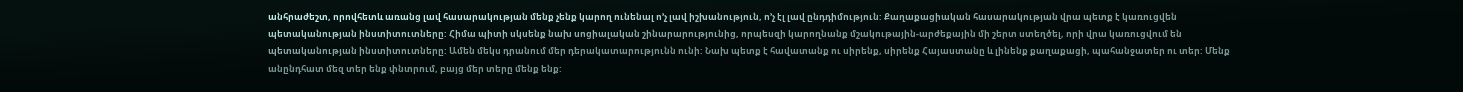անհրաժեշտ, որովհետև առանց լավ հասարակության մենք չենք կարող ունենալ ո’չ լավ իշխանություն, ո’չ էլ լավ ընդդիմություն: Քաղաքացիական հասարակության վրա պետք է կառուցվեն պետականության ինստիտուտները: Հիմա պիտի սկսենք նախ սոցիալական շինարարությունից, որպեսզի կարողնանք մշակութային-արժեքային մի շերտ ստեղծել, որի վրա կառուցվում են պետականության ինստիտուտները: Ամեն մեկս դրանում մեր դերակատարությունն ունի: Նախ պետք է հավատանք ու սիրենք, սիրենք Հայաստանը և լինենք քաղաքացի, պահանջատեր ու տեր: Մենք անընդհատ մեզ տեր ենք փնտրում, բայց մեր տերը մենք ենք: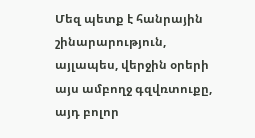Մեզ պետք է հանրային շինարարություն, այլապես, վերջին օրերի այս ամբողջ գզվռտուքը, այդ բոլոր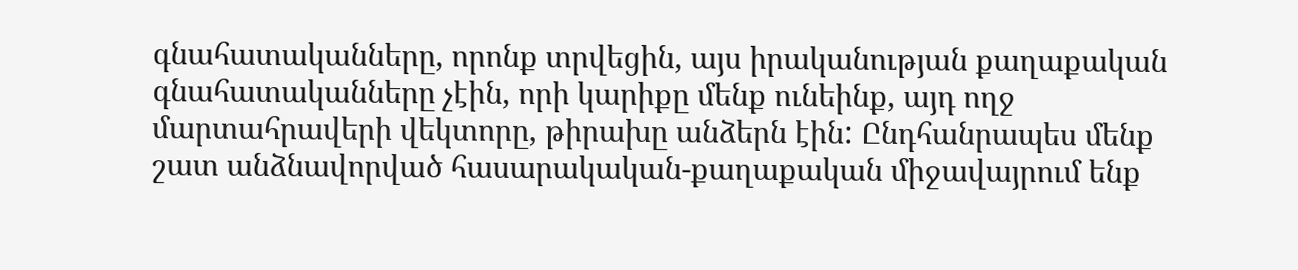գնահատականները, որոնք տրվեցին, այս իրականության քաղաքական գնահատականները չէին, որի կարիքը մենք ունեինք, այդ ողջ մարտահրավերի վեկտորը, թիրախը անձերն էին: Ընդհանրապես մենք շատ անձնավորված հասարակական-քաղաքական միջավայրում ենք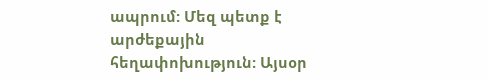ապրում: Մեզ պետք է արժեքային հեղափոխություն: Այսօր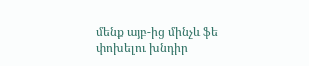մենք այբ-ից մինչև ֆե փոխելու խնդիր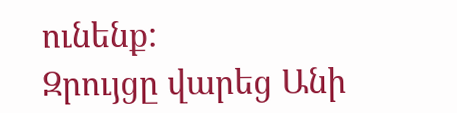ունենք:
Զրույցը վարեց Անի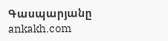Գասպարյանը
ankakh.com